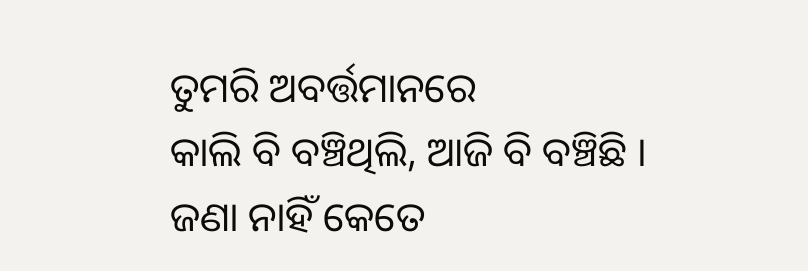ତୁମରି ଅବର୍ତ୍ତମାନରେ
କାଲି ବି ବଞ୍ଚିଥିଲି, ଆଜି ବି ବଞ୍ଚିଛି ।
ଜଣା ନାହିଁ କେତେ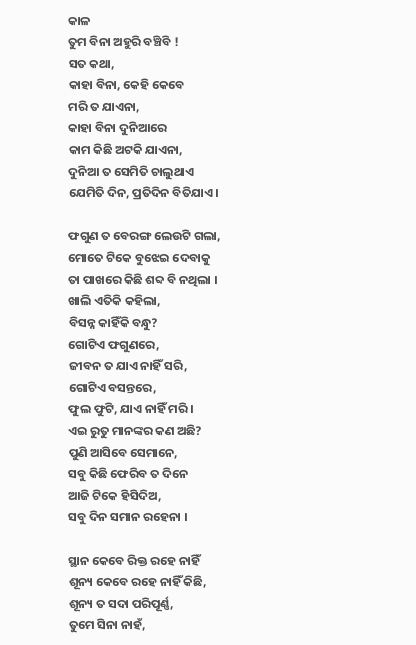କାଳ
ତୁମ ବିନା ଅହୁରି ବଞ୍ଚିବି !
ସତ କଥା,
କାହା ବିନା, କେହି କେବେ
ମରି ତ ଯାଏନା,
କାହା ବିନା ଦୁନିଆରେ
କାମ କିଛି ଅଟକି ଯାଏନା,
ଦୁନିଆ ତ ସେମିତି ଚାଲୁଥାଏ
ଯେମିତି ଦିନ, ପ୍ରତିଦିନ ବିତିଯାଏ ।

ଫଗୁଣ ତ ବେରଙ୍ଗ ଲେଉଟି ଗଲା,
ମୋତେ ଟିକେ ବୁଝେଇ ଦେବାକୁ
ତା ପାଖରେ କିଛି ଶବ୍ଦ ବି ନଥିଲା ।
ଖାଲି ଏତିକି କହିଲା,
ବିସନ୍ନ କାହିଁକି ବନ୍ଧୁ?
ଗୋଟିଏ ଫଗୁଣରେ,
ଜୀବନ ତ ଯାଏ ନାହିଁ ସରି,
ଗୋଟିଏ ବସନ୍ତରେ,
ଫୁଲ ଫୁଟି, ଯାଏ ନାହିଁ ମରି ।
ଏଇ ରୁତୁ ମାନଙ୍କର କଣ ଅଛି?
ପୁଣି ଆସିବେ ସେମାନେ,
ସବୁ କିଛି ଫେରିବ ତ ଦିନେ
ଆଜି ଟିକେ ହିସିଦିଅ,
ସବୁ ଦିନ ସମାନ ରହେନା ।

ସ୍ଥାନ କେବେ ରିକ୍ତ ରହେ ନାହିଁ
ଶୂନ୍ୟ କେବେ ରହେ ନାହିଁ କିଛି,
ଶୂନ୍ୟ ତ ସଦା ପରିପୂର୍ଣ୍ଣ,
ତୁମେ ସିନା ନାହଁ,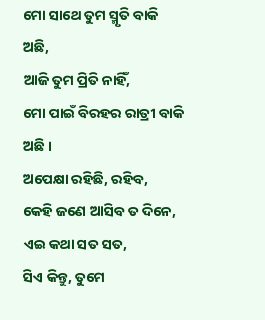ମୋ ସାଥେ ତୁମ ସ୍ମୃତି ବାକି ଅଛି,
ଆଜି ତୁମ ପ୍ରିତି ନାହିଁ,
ମୋ ପାଇଁ ବିରହର ରାତ୍ରୀ ବାକି ଅଛି ।
ଅପେକ୍ଷା ରହିଛି, ରହିବ,
କେହି ଜଣେ ଆସିବ ତ ଦିନେ,
ଏଇ କଥା ସତ ସତ,
ସିଏ କିନ୍ତୁ, ତୁମେ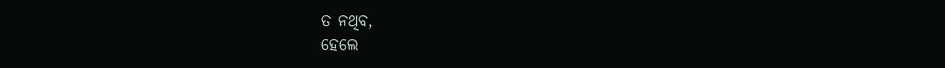ତ ନଥିବ,
ହେଲେ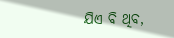ଯିଏ ବି ଥିବ,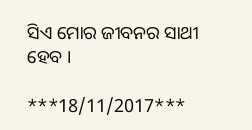ସିଏ ମୋର ଜୀବନର ସାଥୀ ହେବ ।

***18/11/2017***